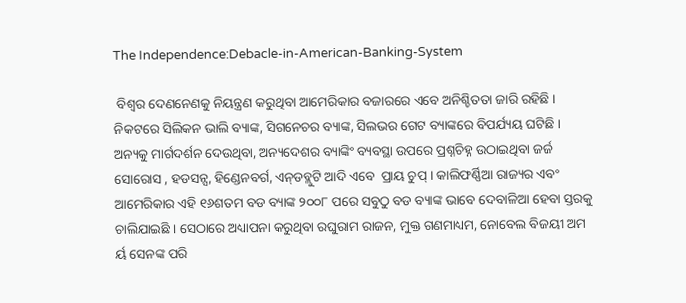The Independence:Debacle-in-American-Banking-System

 ବିଶ୍ୱର ଦେଣନେଣକୁ ନିୟନ୍ତ୍ରଣ କରୁଥିବା ଆମେରିକାର ବଜାରରେ ଏବେ ଅନିଶ୍ଚିତତା ଜାରି ରହିଛି । ନିକଟରେ ସିଲିକନ ଭାଲି ବ୍ୟାଙ୍କ, ସିଗନେଚର ବ୍ୟାଙ୍କ, ସିଲଭର ଗେଟ ବ୍ୟାଙ୍କରେ ବିପର୍ଯ୍ୟୟ ଘଟିଛି । ଅନ୍ୟକୁ ମାର୍ଗଦର୍ଶନ ଦେଉଥିବା, ଅନ୍ୟଦେଶର ବ୍ୟାଙ୍କିଂ ବ୍ୟବସ୍ଥା ଉପରେ ପ୍ରଶ୍ନଚିହ୍ନ ଉଠାଇଥିବା ଜର୍ଜ ସୋରୋସ , ହଡସନ୍ସ, ହିଣ୍ଡେନବର୍ଗ, ଏନ୍‌ଡବ୍ଲୁଟି ଆଦି ଏବେ  ପ୍ରାୟ ଚୁପ୍ । କାଲିଫର୍ଣ୍ଣିଆ ରାଜ୍ୟର ଏବଂ ଆମେରିକାର ଏହି ୧୬ଶତମ ବଡ ବ୍ୟାଙ୍କ ୨୦୦୮ ପରେ ସବୁଠୁ ବଡ ବ୍ୟାଙ୍କ ଭାବେ ଦେବାଳିଆ ହେବା ସ୍ତରକୁ ଚାଲିଯାଇଛି । ସେଠାରେ ଅଧ୍ୟାପନା କରୁଥିବା ରଘୁରାମ ରାଜନ, ମୁକ୍ତ ଗଣମାଧ୍ୟମ, ନୋବେଲ ବିଜୟୀ ଅମ ର୍ୟ ସେନଙ୍କ ପରି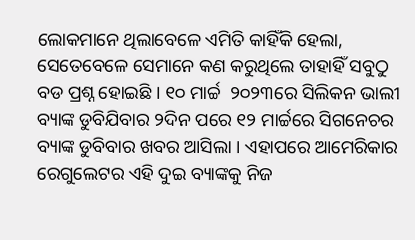ଲୋକମାନେ ଥିଲାବେଳେ ଏମିତି କାହିଁକି ହେଲା, ସେତେବେଳେ ସେମାନେ କଣ କରୁଥିଲେ ତାହାହିଁ ସବୁଠୁ ବଡ ପ୍ରଶ୍ନ ହୋଇଛି । ୧୦ ମାର୍ଚ୍ଚ  ୨୦୨୩ରେ ସିଲିକନ ଭାଲୀ ବ୍ୟାଙ୍କ ଡୁବିଯିବାର ୨ଦିନ ପରେ ୧୨ ମାର୍ଚ୍ଚରେ ସିଗନେଚର ବ୍ୟାଙ୍କ ଡୁବିବାର ଖବର ଆସିଲା । ଏହାପରେ ଆମେରିକାର ରେଗୁଲେଟର ଏହି ଦୁଇ ବ୍ୟାଙ୍କକୁ ନିଜ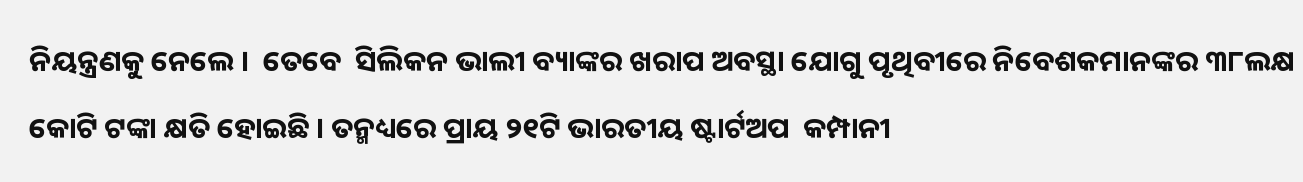ନିୟନ୍ତ୍ରଣକୁ ନେଲେ ।  ତେବେ  ସିଲିକନ ଭାଲୀ ବ୍ୟାଙ୍କର ଖରାପ ଅବସ୍ଥା ଯୋଗୁ ପୃଥିବୀରେ ନିବେଶକମାନଙ୍କର ୩୮ଲକ୍ଷ କୋଟି ଟଙ୍କା କ୍ଷତି ହୋଇଛି । ତନ୍ମଧ୍ୟରେ ପ୍ରାୟ ୨୧ଟି ଭାରତୀୟ ଷ୍ଟାର୍ଟଅପ  କମ୍ପାନୀ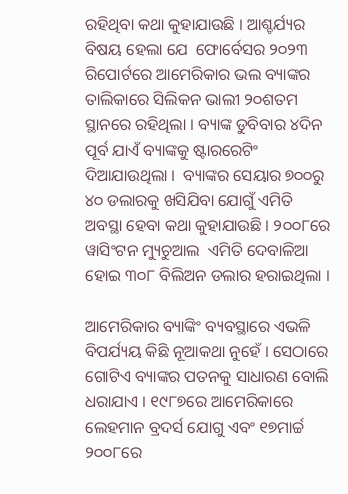ରହିଥିବା କଥା କୁହାଯାଉଛି । ଆଶ୍ଚର୍ଯ୍ୟର ବିଷୟ ହେଲା ଯେ  ଫୋର୍ବେସର ୨୦୨୩ ରିପୋର୍ଟରେ ଆମେରିକାର ଭଲ ବ୍ୟାଙ୍କର ତାଲିକାରେ ସିଲିକନ ଭାଲୀ ୨୦ଶତମ ସ୍ଥାନରେ ରହିଥିଲା । ବ୍ୟାଙ୍କ ଡୁବିବାର ୪ଦିନ ପୂର୍ବ ଯାଏଁ ବ୍ୟାଙ୍କକୁ ଷ୍ଟାରରେଟିଂ ଦିଆଯାଉଥିଲା ।  ବ୍ୟାଙ୍କର ସେୟାର ୭୦୦ରୁ ୪୦ ଡଲାରକୁ ଖସିଯିବା ଯୋଗୁଁ ଏମିତି ଅବସ୍ଥା ହେବା କଥା କୁହାଯାଉଛି । ୨୦୦୮ରେ ୱାସିଂଟନ ମ୍ୟୁଚୁଆଲ  ଏମିତି ଦେବାଳିଆ ହୋଇ ୩୦୮ ବିଲିଅନ ଡଲାର ହରାଇଥିଲା ।

ଆମେରିକାର ବ୍ୟାଙ୍କିଂ ବ୍ୟବସ୍ଥାରେ ଏଭଳି ବିପର୍ଯ୍ୟୟ କିଛି ନୂଆକଥା ନୁହେଁ । ସେଠାରେ ଗୋଟିଏ ବ୍ୟାଙ୍କର ପତନକୁ ସାଧାରଣ ବୋଲି ଧରାଯାଏ । ୧୯୮୭ରେ ଆମେରିକାରେ ଲେହମାନ ବ୍ରଦର୍ସ ଯୋଗୁ ଏବଂ ୧୭ମାର୍ଚ୍ଚ ୨୦୦୮ରେ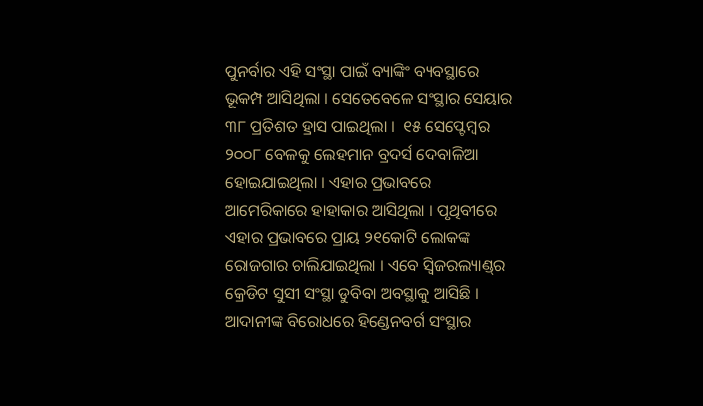ପୁନର୍ବାର ଏହି ସଂସ୍ଥା ପାଇଁ ବ୍ୟାଙ୍କିଂ ବ୍ୟବସ୍ଥାରେ ଭୂକମ୍ପ ଆସିଥିଲା । ସେତେବେଳେ ସଂସ୍ଥାର ସେୟାର ୩୮ ପ୍ରତିଶତ ହ୍ରାସ ପାଇଥିଲା ।  ୧୫ ସେପ୍ଟେମ୍ବର ୨୦୦୮ ବେଳକୁ ଲେହମାନ ବ୍ରଦର୍ସ ଦେବାଳିଆ ହୋଇଯାଇଥିଲା । ଏହାର ପ୍ରଭାବରେ ଆମେରିକାରେ ହାହାକାର ଆସିଥିଲା । ପୃଥିବୀରେ ଏହାର ପ୍ରଭାବରେ ପ୍ରାୟ ୨୧କୋଟି ଲୋକଙ୍କ ରୋଜଗାର ଚାଲିଯାଇଥିଲା । ଏବେ ସ୍ୱିଜରଲ୍ୟାଣ୍ଡ୍‌ର କ୍ରେଡିଟ ସୁସୀ ସଂସ୍ଥା ଡୁବିବା ଅବସ୍ଥାକୁ ଆସିଛି । ଆଦାନୀଙ୍କ ବିରୋଧରେ ହିଣ୍ଡେନବର୍ଗ ସଂସ୍ଥାର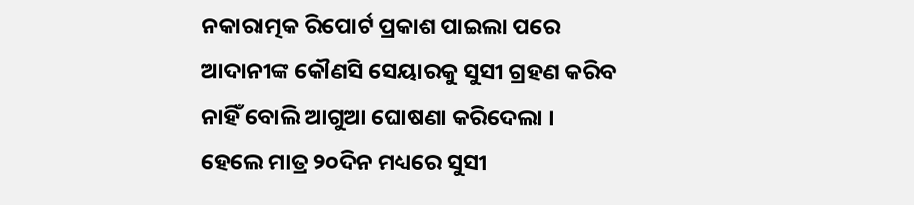ନକାରାତ୍ମକ ରିପୋର୍ଟ ପ୍ରକାଶ ପାଇଲା ପରେ ଆଦାନୀଙ୍କ କୌଣସି ସେୟାରକୁ ସୁସୀ ଗ୍ରହଣ କରିବ ନାହିଁ ବୋଲି ଆଗୁଆ ଘୋଷଣା କରିଦେଲା । ହେଲେ ମାତ୍ର ୨୦ଦିନ ମଧ୍ୟରେ ସୁସୀ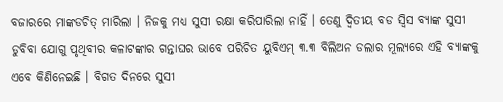ବଜାରରେ ମାଙ୍କଡଚିତ୍ ମାରିଲା । ନିଜକୁ ମଧ୍ୟ ସୁସୀ ରକ୍ଷା କରିପାରିଲା ନାହିଁ । ତେଣୁ ଦ୍ୱିତୀୟ ବଡ ସ୍ୱିସ ବ୍ୟାଙ୍କ ସୁସୀ ଡୁବିବା ଯୋଗୁ ପୃଥିବୀର କଳାଟଙ୍କାର ଗନ୍ତାଘର ଭାବେ ପରିଚିତ ୟୁବିଏମ୍ ୩.୩ ବିଲିଅନ ଡଲାର ମୂଲ୍ୟରେ ଏହି ବ୍ୟାଙ୍କକୁ ଏବେ କିଣିନେଇଛି । ବିଗତ ଦିନରେ ସୁସୀ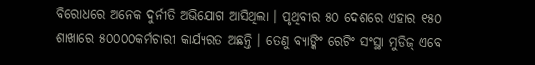ବିରୋଧରେ ଅନେକ ଦୁର୍ନୀତି ଅଭିଯୋଗ ଆସିଥିଲା । ପୃଥିବୀର ୫୦ ଦେଶରେ ଏହାର ୧୫୦ ଶାଖାରେ ୫୦୦୦୦କର୍ମଚାରୀ କାର୍ଯ୍ୟରତ ଅଛନ୍ତି । ତେଣୁ ବ୍ୟାଙ୍କିଂ ରେଟିଂ ସଂସ୍ଥା ମୁଡିଜ୍ ଏବେ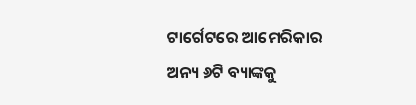ଟାର୍ଗେଟରେ ଆମେରିକାର ଅନ୍ୟ ୬ଟି ବ୍ୟାଙ୍କକୁ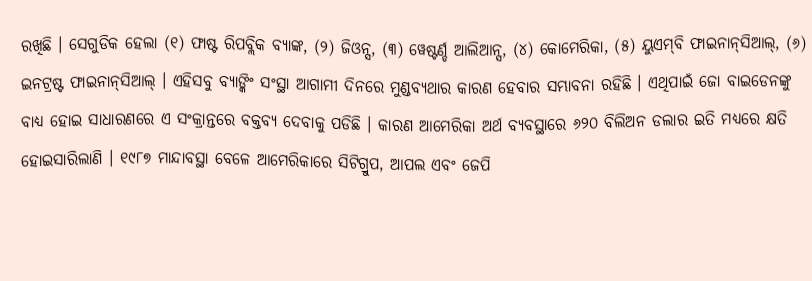ରଖିଛି । ସେଗୁଡିକ ହେଲା (୧) ଫାଷ୍ଟ ରିପବ୍ଲିକ ବ୍ୟାଙ୍କ, (୨) ଜିଓନ୍ସ, (୩) ୱେଷ୍ଟର୍ଣ୍ଡ ଆଲିଆନ୍ସ, (୪) କୋମେରିକା, (୫) ୟୁଏମ୍‌ବି ଫାଇନାନ୍‌ସିଆଲ୍‌, (୬) ଇନଟ୍ରଷ୍ଟ ଫାଇନାନ୍‌ସିଆଲ୍ । ଏହିସବୁ ବ୍ୟାଙ୍କିଂ ସଂସ୍ଥା ଆଗାମୀ ଦିନରେ ମୁଣ୍ଡବ୍ୟଥାର କାରଣ ହେବାର ସମ୍ଭାବନା ରହିଛି । ଏଥିପାଇଁ ଜୋ ବାଇଡେନଙ୍କୁ ବାଧ୍ୟ ହୋଇ ସାଧାରଣରେ ଏ ସଂକ୍ରାନ୍ତରେ ବକ୍ତବ୍ୟ ଦେବାକୁ ପଡିଛି । କାରଣ ଆମେରିକା ଅର୍ଥ ବ୍ୟବସ୍ଥାରେ ୬୨୦ ବିଲିଅନ ଡଲାର ଇତି ମଧ୍ୟରେ କ୍ଷତି ହୋଇସାରିଲାଣି । ୧୯୮୭ ମାନ୍ଦାବସ୍ଥା ବେଳେ ଆମେରିକାରେ ସିଟିଗ୍ରୁପ, ଆପଲ ଏବଂ ଜେପି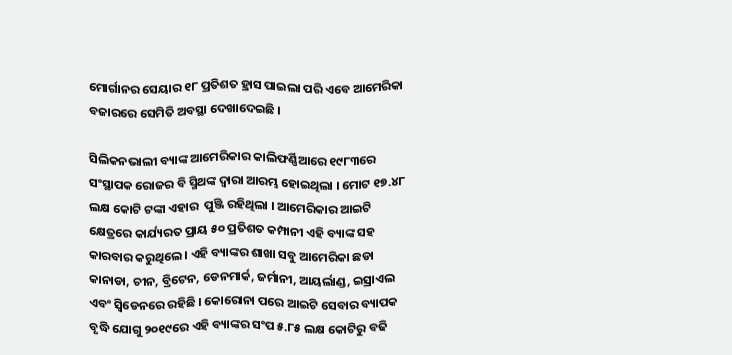ମୋର୍ଗାନର ସେୟାର ୧୮ ପ୍ରତିଶତ ହ୍ରାସ ପାଇଲା ପରି ଏବେ ଆମେରିକା  ବଜାରରେ ସେମିତି ଅବସ୍ଥା ଦେଖାଦେଇଛି ।

ସିଲିକନଭାଲୀ ବ୍ୟାଙ୍କ ଆମେରିକାର କାଲିଫର୍ଣ୍ଣିଆରେ ୧୯୮୩ରେ ସଂସ୍ଥାପକ ରୋଜର ବି ସ୍ମିଥଙ୍କ ଦ୍ୱାରା ଆରମ୍ଭ ହୋଇଥିଲା । ମୋଟ ୧୭.୪୮ ଲକ୍ଷ କୋଟି ଟଙ୍କା ଏହାର  ପୁଞ୍ଜି ରହିଥିଲା । ଆମେରିକାର ଆଇଟି କ୍ଷେତ୍ରରେ କାର୍ଯ୍ୟରତ ପ୍ରାୟ ୫୦ ପ୍ରତିଶତ କମ୍ପାନୀ ଏହି ବ୍ୟାଙ୍କ ସହ କାରବାର କରୁଥିଲେ । ଏହି ବ୍ୟାଙ୍କର ଶାଖା ସବୁ ଆମେରିକା ଛଡା କାନାଡା, ଚୀନ, ବ୍ରିଟେନ, ଡେନମାର୍କ, ଜର୍ମାନୀ, ଆୟର୍ଲାଣ୍ଡ, ଇସ୍ରାଏଲ ଏବଂ ସ୍ୱିଡେନରେ ରହିଛି । କୋରୋନା ପରେ ଆଇଟି ସେବାର ବ୍ୟାପକ ବୃଦ୍ଧି ଯୋଗୁ ୨୦୧୯ରେ ଏହି ବ୍ୟାଙ୍କର ସଂପ ୫.୮୫ ଲକ୍ଷ କୋଟିରୁ ବଢି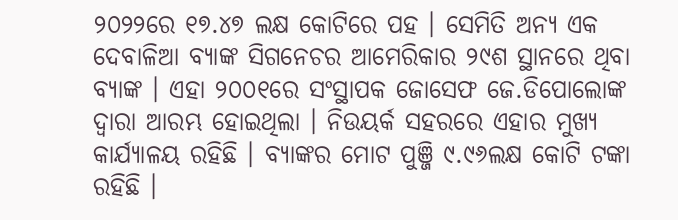୨୦୨୨ରେ ୧୭.୪୭ ଲକ୍ଷ କୋଟିରେ ପହ । ସେମିତି ଅନ୍ୟ ଏକ ଦେବାଳିଆ ବ୍ୟାଙ୍କ ସିଗନେଚର ଆମେରିକାର ୨୯ଶ ସ୍ଥାନରେ ଥିବା ବ୍ୟାଙ୍କ । ଏହା ୨୦୦୧ରେ ସଂସ୍ଥାପକ ଜୋସେଫ ଜେ.ଡିପୋଲୋଙ୍କ ଦ୍ୱାରା ଆରମ୍ଭ ହୋଇଥିଲା । ନିଉୟର୍କ ସହରରେ ଏହାର ମୁଖ୍ୟ କାର୍ଯ୍ୟାଳୟ ରହିଛି । ବ୍ୟାଙ୍କର ମୋଟ ପୁଞ୍ଜି ୯.୯୬ଲକ୍ଷ କୋଟି ଟଙ୍କା ରହିଛି ।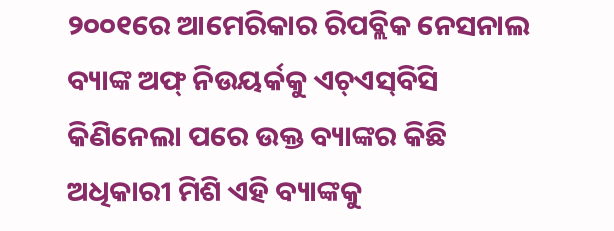୨୦୦୧ରେ ଆମେରିକାର ରିପବ୍ଲିକ ନେସନାଲ ବ୍ୟାଙ୍କ ଅଫ୍ ନିଉୟର୍କକୁ ଏଚ୍‌ଏସ୍‌ବିସି କିଣିନେଲା ପରେ ଉକ୍ତ ବ୍ୟାଙ୍କର କିଛି ଅଧିକାରୀ ମିଶି ଏହି ବ୍ୟାଙ୍କକୁ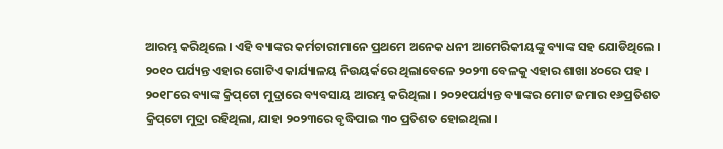ଆରମ୍ଭ କରିଥିଲେ । ଏହି ବ୍ୟାଙ୍କର କର୍ମଚାରୀମାନେ ପ୍ରଥମେ ଅନେକ ଧନୀ ଆମେରିକୀୟଙ୍କୁ ବ୍ୟାଙ୍କ ସହ ଯୋଡିଥିଲେ । ୨୦୧୦ ପର୍ଯ୍ୟନ୍ତ ଏହାର ଗୋଟିଏ କାର୍ଯ୍ୟାଳୟ ନିଉୟର୍କରେ ଥିଲାବେଳେ ୨୦୨୩ ବେଳକୁ ଏହାର ଶାଖା ୪୦ରେ ପହ । ୨୦୧୮ରେ ବ୍ୟାଙ୍କ କ୍ରିପ୍‌ଟୋ ମୁଦ୍ରାରେ ବ୍ୟବସାୟ ଆରମ୍ଭ କରିଥିଲା । ୨୦୨୧ପର୍ଯ୍ୟନ୍ତ ବ୍ୟାଙ୍କର ମୋଟ ଜମାର ୧୬ପ୍ରତିଶତ କ୍ରିପ୍‌ଟୋ ମୁଦ୍ରା ରହିଥିଲା, ଯାହା ୨୦୨୩ରେ ବୃଦ୍ଧିପାଇ ୩୦ ପ୍ରତିଶତ ହୋଇଥିଲା ।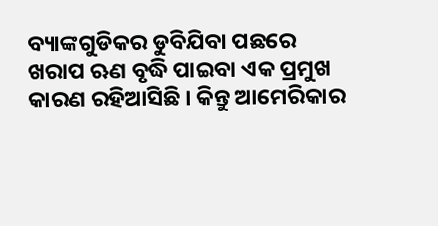ବ୍ୟାଙ୍କଗୁଡିକର ଡୁବିଯିବା ପଛରେ ଖରାପ ଋଣ ବୃଦ୍ଧି ପାଇବା ଏକ ପ୍ରମୁଖ କାରଣ ରହିଆସିଛି । କିନ୍ତୁ ଆମେରିକାର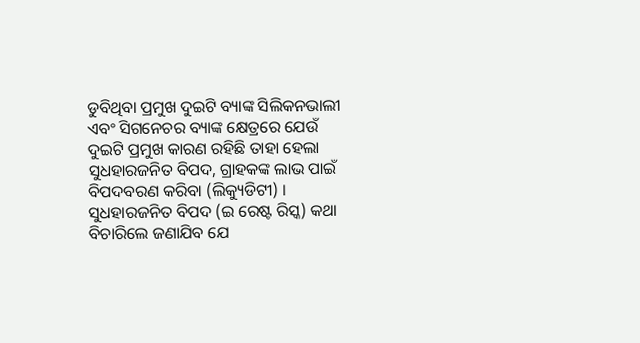ଡୁବିଥିବା ପ୍ରମୁଖ ଦୁଇଟି ବ୍ୟାଙ୍କ ସିଲିକନଭାଲୀ ଏବଂ ସିଗନେଚର ବ୍ୟାଙ୍କ କ୍ଷେତ୍ରରେ ଯେଉଁ ଦୁଇଟି ପ୍ରମୁଖ କାରଣ ରହିଛି ତାହା ହେଲା ସୁଧହାରଜନିତ ବିପଦ, ଗ୍ରାହକଙ୍କ ଲାଭ ପାଇଁ ବିପଦବରଣ କରିବା (ଲିକ୍ୟୁଡିଟୀ) । ସୁଧହାରଜନିତ ବିପଦ (ଇ ରେଷ୍ଟ ରିସ୍କ) କଥା ବିଚାରିଲେ ଜଣାଯିବ ଯେ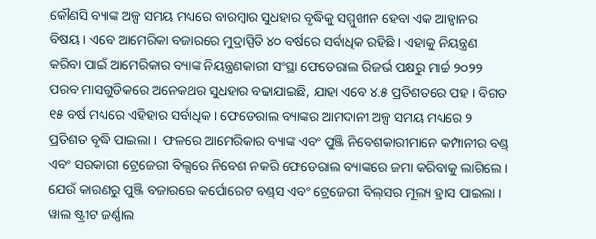କୌଣସି ବ୍ୟାଙ୍କ ଅଳ୍ପ ସମୟ ମଧ୍ୟରେ ବାରମ୍ବାର ସୁଧହାର ବୃଦ୍ଧିକୁ ସମ୍ମୁଖୀନ ହେବା ଏକ ଆହ୍ୱାନର ବିଷୟ । ଏବେ ଆମେରିକା ବଜାରରେ ମୁଦ୍ରାସ୍ପିତି ୪୦ ବର୍ଷରେ ସର୍ବାଧିକ ରହିଛି । ଏହାକୁ ନିୟନ୍ତ୍ରଣ କରିବା ପାଇଁ ଆମେରିକାର ବ୍ୟାଙ୍କ ନିୟନ୍ତ୍ରଣକାରୀ ସଂସ୍ଥା ଫେଡେରାଲ ରିଜର୍ଭ ପକ୍ଷରୁ ମାର୍ଚ୍ଚ ୨୦୨୨ ପରବ ମାସଗୁଡିକରେ ଅନେକଥର ସୁଧହାର ବଢାଯାଇଛି, ଯାହା ଏବେ ୪.୫ ପ୍ରତିଶତରେ ପହ । ବିଗତ ୧୫ ବର୍ଷ ମଧ୍ୟରେ ଏହିହାର ସର୍ବାଧିକ । ଫେଡେରାଲ ବ୍ୟାଙ୍କର ଆମଦାନୀ ଅଳ୍ପ ସମୟ ମଧ୍ୟରେ ୨ ପ୍ରତିଶତ ବୃଦ୍ଧି ପାଇଲା ।  ଫଳରେ ଆମେରିକାର ବ୍ୟାଙ୍କ ଏବଂ ପୁଞ୍ଜି ନିବେଶକାରୀମାନେ କମ୍ପାନୀର ବଣ୍ଡ୍ ଏବଂ ସରକାରୀ ଟ୍ରେଜେରୀ ବିଲ୍ସରେ ନିବେଶ ନକରି ଫେଡେରାଲ ବ୍ୟାଙ୍କରେ ଜମା କରିବାକୁ ଲାଗିଲେ । ଯେଉଁ କାରଣରୁ ପୁଞ୍ଜି ବଜାରରେ କର୍ପୋରେଟ ବଣ୍ଡ୍‌ସ ଏବଂ ଟ୍ରେଜେରୀ ବିଲ୍‌ସର ମୂଲ୍ୟ ହ୍ରାସ ପାଇଲା । ୱାଲ ଷ୍ଟ୍ରୀଟ ଜର୍ଣ୍ଣାଲ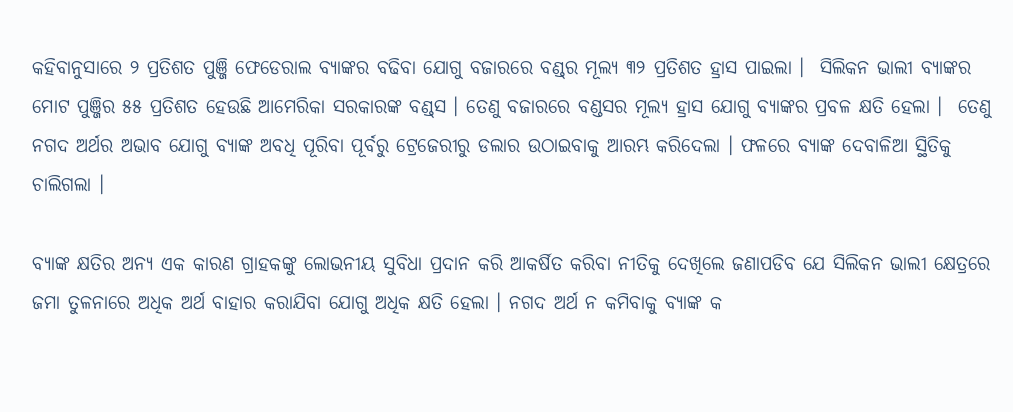କହିବାନୁସାରେ ୨ ପ୍ରତିଶତ ପୁଞ୍ଜି ଫେଡେରାଲ ବ୍ୟାଙ୍କର ବଢିବା ଯୋଗୁ ବଜାରରେ ବଣ୍ଡ୍‌ର ମୂଲ୍ୟ ୩୨ ପ୍ରତିଶତ ହ୍ରାସ ପାଇଲା ।  ସିଲିକନ ଭାଲୀ ବ୍ୟାଙ୍କର ମୋଟ ପୁଞ୍ଜିର ୫୫ ପ୍ରତିଶତ ହେଉଛି ଆମେରିକା ସରକାରଙ୍କ ବଣ୍ଡ୍‌ସ । ତେଣୁ ବଜାରରେ ବଣ୍ଡସର ମୂଲ୍ୟ ହ୍ରାସ ଯୋଗୁ ବ୍ୟାଙ୍କର ପ୍ରବଳ କ୍ଷତି ହେଲା ।  ତେଣୁ ନଗଦ ଅର୍ଥର ଅଭାବ ଯୋଗୁ ବ୍ୟାଙ୍କ ଅବଧି ପୂରିବା ପୂର୍ବରୁ ଟ୍ରେଜେରୀରୁ ଡଲାର ଉଠାଇବାକୁ ଆରମ୍ଭ କରିଦେଲା । ଫଳରେ ବ୍ୟାଙ୍କ ଦେବାଳିଆ ସ୍ଥିତିକୁ ଚାଲିଗଲା ।

ବ୍ୟାଙ୍କ କ୍ଷତିର ଅନ୍ୟ ଏକ କାରଣ ଗ୍ରାହକଙ୍କୁ ଲୋଭନୀୟ ସୁବିଧା ପ୍ରଦାନ କରି ଆକର୍ଷିତ କରିବା ନୀତିକୁ ଦେଖିଲେ ଜଣାପଡିବ ଯେ ସିଲିକନ ଭାଲୀ କ୍ଷେତ୍ରରେ ଜମା ତୁଳନାରେ ଅଧିକ ଅର୍ଥ ବାହାର କରାଯିବା ଯୋଗୁ ଅଧିକ କ୍ଷତି ହେଲା । ନଗଦ ଅର୍ଥ ନ କମିବାକୁ ବ୍ୟାଙ୍କ କ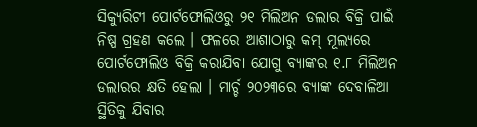ସିକ୍ୟୁରିଟୀ ପୋର୍ଟଫୋଲିଓରୁ ୨୧ ମିଲିଅନ ଡଲାର ବିକ୍ରି ପାଇଁ ନିଷ୍ପ ଗ୍ରହଣ କଲେ । ଫଳରେ ଆଶାଠାରୁ କମ୍ ମୂଲ୍ୟରେ ପୋର୍ଟଫୋଲିଓ ବିକ୍ରି କରାଯିବା ଯୋଗୁ ବ୍ୟାଙ୍କର ୧.୮ ମିଲିଅନ ଡଲାରର କ୍ଷତି ହେଲା । ମାର୍ଚ୍ଚ ୨୦୨୩ରେ ବ୍ୟାଙ୍କ ଦେବାଳିଆ ସ୍ଥିତିକୁ ଯିବାର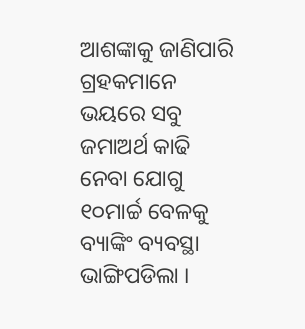ଆଶଙ୍କାକୁ ଜାଣିପାରି ଗ୍ରହକମାନେ ଭୟରେ ସବୁ ଜମାଅର୍ଥ କାଢି ନେବା ଯୋଗୁ ୧୦ମାର୍ଚ୍ଚ ବେଳକୁ ବ୍ୟାଙ୍କିଂ ବ୍ୟବସ୍ଥା ଭାଙ୍ଗିପଡିଲା ।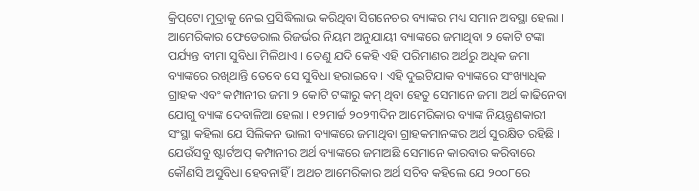କ୍ରିପ୍‌ଟୋ ମୁଦ୍ରାକୁ ନେଇ ପ୍ରସିଦ୍ଧିଲାଭ କରିଥିବା ସିଗନେଚର ବ୍ୟାଙ୍କର ମଧ୍ୟ ସମାନ ଅବସ୍ଥା ହେଲା । ଆମେରିକାର ଫେଡେରାଲ ରିଜର୍ଭର ନିୟମ ଅନୁଯାୟୀ ବ୍ୟାଙ୍କରେ ଜମାଥିବା ୨ କୋଟି ଟଙ୍କା ପର୍ଯ୍ୟନ୍ତ ବୀମା ସୁବିଧା ମିଳିଥାଏ । ତେଣୁ ଯଦି କେହି ଏହି ପରିମାଣର ଅର୍ଥରୁ ଅଧିକ ଜମା ବ୍ୟାଙ୍କରେ ରଖିଥାନ୍ତି ତେବେ ସେ ସୁବିଧା ହରାଇବେ । ଏହି ଦୁଇଟିଯାକ ବ୍ୟାଙ୍କରେ ସଂଖ୍ୟାଧିକ ଗ୍ରାହକ ଏବଂ କମ୍ପାନୀର ଜମା ୨ କୋଟି ଟଙ୍କାରୁ କମ୍ ଥିବା ହେତୁ ସେମାନେ ଜମା ଅର୍ଥ କାଢିନେବା ଯୋଗୁ ବ୍ୟାଙ୍କ ଦେବାଳିଆ ହେଲା । ୧୨ମାର୍ଚ୍ଚ ୨୦୨୩ଦିନ ଆମେରିକାର ବ୍ୟାଙ୍କ ନିୟନ୍ତ୍ରଣକାରୀ ସଂସ୍ଥା କହିଲା ଯେ ସିଲିକନ ଭାଲୀ ବ୍ୟାଙ୍କରେ ଜମାଥିବା ଗ୍ରାହକମାନଙ୍କର ଅର୍ଥ ସୁରକ୍ଷିତ ରହିଛି । ଯେଉଁସବୁ ଷ୍ଟାର୍ଟଅପ୍ କମ୍ପାନୀର ଅର୍ଥ ବ୍ୟାଙ୍କରେ ଜମାଅଛି ସେମାନେ କାରବାର କରିବାରେ କୌଣସି ଅସୁବିଧା ହେବନାହିଁ । ଅଥଚ ଆମେରିକାର ଅର୍ଥ ସଚିବ କହିଲେ ଯେ ୨୦୦୮ରେ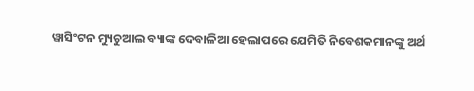ୱାସିଂଟନ ମ୍ୟୁଚୁଆଲ ବ୍ୟାଙ୍କ ଦେବାଳିଆ ହେଲାପରେ ଯେମିତି ନିବେଶକମାନଙ୍କୁ ଅର୍ଥ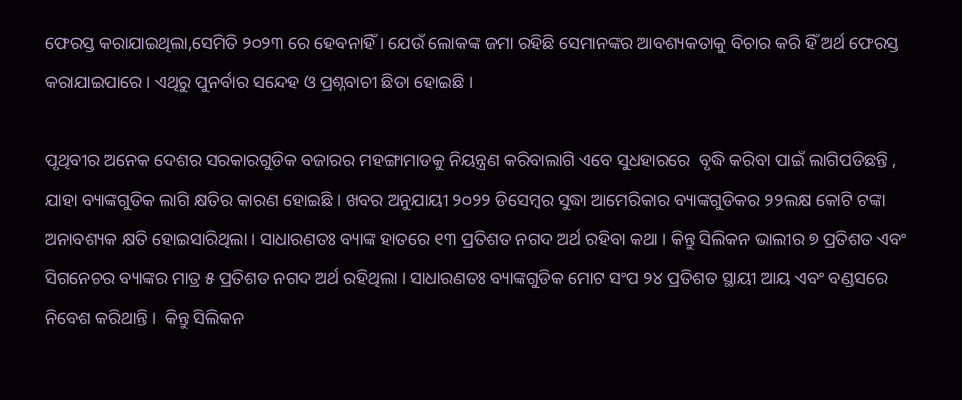ଫେରସ୍ତ କରାଯାଇଥିଲା,ସେମିତି ୨୦୨୩ ରେ ହେବନାହିଁ । ଯେଉଁ ଲୋକଙ୍କ ଜମା ରହିଛି ସେମାନଙ୍କର ଆବଶ୍ୟକତାକୁ ବିଚାର କରି ହିଁ ଅର୍ଥ ଫେରସ୍ତ କରାଯାଇପାରେ । ଏଥିରୁ ପୁନର୍ବାର ସନ୍ଦେହ ଓ ପ୍ରଶ୍ନବାଚୀ ଛିଡା ହୋଇଛି ।

ପୃଥିବୀର ଅନେକ ଦେଶର ସରକାରଗୁଡିକ ବଜାରର ମହଙ୍ଗାମାଡକୁ ନିୟନ୍ତ୍ରଣ କରିବାଲାଗି ଏବେ ସୁଧହାରରେ  ବୃଦ୍ଧି କରିବା ପାଇଁ ଲାଗିପଡିଛନ୍ତି , ଯାହା ବ୍ୟାଙ୍କଗୁଡିକ ଲାଗି କ୍ଷତିର କାରଣ ହୋଇଛି । ଖବର ଅନୁଯାୟୀ ୨୦୨୨ ଡିସେମ୍ବର ସୁଦ୍ଧା ଆମେରିକାର ବ୍ୟାଙ୍କଗୁଡିକର ୨୨ଲକ୍ଷ କୋଟି ଟଙ୍କା ଅନାବଶ୍ୟକ କ୍ଷତି ହୋଇସାରିଥିଲା । ସାଧାରଣତଃ ବ୍ୟାଙ୍କ ହାତରେ ୧୩ ପ୍ରତିଶତ ନଗଦ ଅର୍ଥ ରହିବା କଥା । କିନ୍ତୁ ସିଲିକନ ଭାଲୀର ୭ ପ୍ରତିଶତ ଏବଂ ସିଗନେଚର ବ୍ୟାଙ୍କର ମାତ୍ର ୫ ପ୍ରତିଶତ ନଗଦ ଅର୍ଥ ରହିଥିଲା । ସାଧାରଣତଃ ବ୍ୟାଙ୍କଗୁଡିକ ମୋଟ ସଂପ ୨୪ ପ୍ରତିଶତ ସ୍ଥାୟୀ ଆୟ ଏବଂ ବଣ୍ଡସରେ ନିବେଶ କରିଥାନ୍ତି ।  କିନ୍ତୁ ସିଲିକନ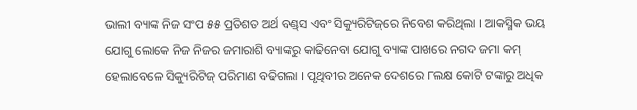ଭାଲୀ ବ୍ୟାଙ୍କ ନିଜ ସଂପ ୫୫ ପ୍ରତିଶତ ଅର୍ଥ ବଣ୍ଡ୍‌ସ ଏବଂ ସିକ୍ୟୁରିଟିଜ୍‌ରେ ନିବେଶ କରିଥିଲା । ଆକସ୍ମିକ ଭୟ ଯୋଗୁ ଲୋକେ ନିଜ ନିଜର ଜମାରାଶି ବ୍ୟାଙ୍କରୁ କାଢିନେବା ଯୋଗୁ ବ୍ୟାଙ୍କ ପାଖରେ ନଗଦ ଜମା କମ୍ ହେଲାବେଳେ ସିକ୍ୟୁରିଟିଜ୍ ପରିମାଣ ବଢିଗଲା । ପୃଥିବୀର ଅନେକ ଦେଶରେ ୮ଲକ୍ଷ କୋଟି ଟଙ୍କାରୁ ଅଧିକ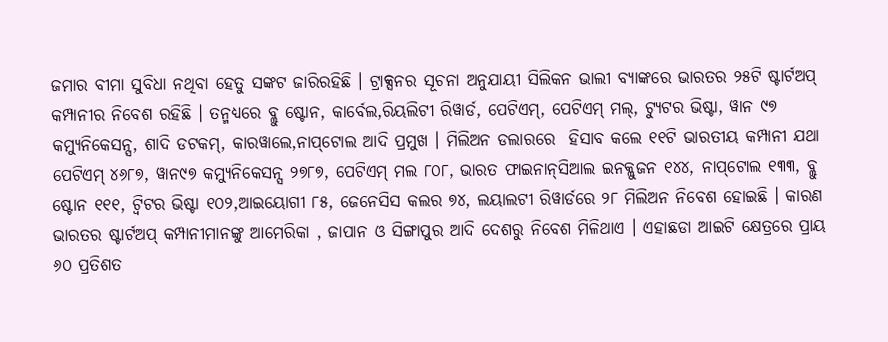ଜମାର ବୀମା ସୁବିଧା ନଥିବା ହେତୁ ସଙ୍କଟ ଜାରିରହିଛି । ଟ୍ରାକ୍ସନର ସୂଚନା ଅନୁଯାୟୀ ସିଲିକନ ଭାଲୀ ବ୍ୟାଙ୍କରେ ଭାରତର ୨୫ଟି ଷ୍ଟାର୍ଟଅପ୍ କମ୍ପାନୀର ନିବେଶ ରହିଛି । ତନ୍ମଧ୍ୟରେ ବ୍ଲୁ ଷ୍ଟୋନ, କାର୍ବେଲ,ରିୟଲିଟୀ ରିୱାର୍ଡ, ପେଟିଏମ୍‌, ପେଟିଏମ୍ ମଲ୍‌, ଟ୍ୟୁଟର ଭିଷ୍ଟା, ୱାନ ୯୭ କମ୍ୟୁନିକେସନ୍ସ, ଶାଦି ଡଟକମ୍‌, କାରୱାଲେ,ନାପ୍‌ଟୋଲ ଆଦି ପ୍ରମୁଖ । ମିଲିଅନ ଡଲାରରେ  ହିସାବ କଲେ ୧୧ଟି ଭାରତୀୟ କମ୍ପାନୀ ଯଥା ପେଟିଏମ୍ ୪୬୮୭, ୱାନ୯୭ କମ୍ୟୁନିକେସନ୍ସ ୨୭୮୭, ପେଟିଏମ୍ ମଲ ୮୦୮, ଭାରତ ଫାଇନାନ୍‌ସିଆଲ ଇନକ୍ଲୁଜନ ୧୪୪, ନାପ୍‌ଟୋଲ ୧୩୩, ବ୍ଲୁ ଷ୍ଟୋନ ୧୧୧, ଟ୍ୱିଟର ଭିଷ୍ଟା ୧୦୨,ଆଇୟୋଗୀ ୮୫, ଜେନେସିସ କଲର ୭୪, ଲୟାଲଟୀ ରିୱାର୍ଡରେ ୨୮ ମିଲିଅନ ନିବେଶ ହୋଇଛି । କାରଣ ଭାରତର ଷ୍ଟାର୍ଟଅପ୍ କମ୍ପାନୀମାନଙ୍କୁ ଆମେରିକା , ଜାପାନ ଓ ସିଙ୍ଗାପୁର ଆଦି ଦେଶରୁ ନିବେଶ ମିଳିଥାଏ । ଏହାଛଡା ଆଇଟି କ୍ଷେତ୍ରରେ ପ୍ରାୟ ୬୦ ପ୍ରତିଶତ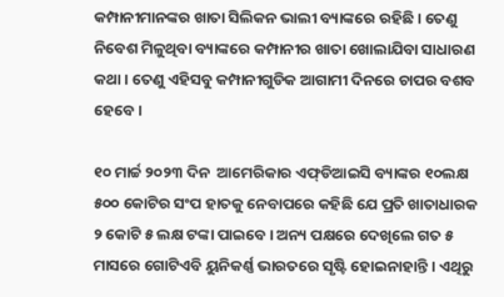କମ୍ପାନୀମାନଙ୍କର ଖାତା ସିଲିକନ ଭାଲୀ ବ୍ୟାଙ୍କରେ ରହିଛି । ତେଣୁ ନିବେଶ ମିଳୁଥିବା ବ୍ୟାଙ୍କରେ କମ୍ପାନୀର ଖାତା ଖୋଲାଯିବା ସାଧାରଣ କଥା । ତେଣୁ ଏହିସବୁ କମ୍ପାନୀଗୁଡିକ ଆଗାମୀ ଦିନରେ ଚାପର ବଶବ ହେବେ ।

୧୦ ମାର୍ଚ୍ଚ ୨୦୨୩ ଦିନ  ଆମେରିକାର ଏଫ୍‌ଡିଆଇସି ବ୍ୟାଙ୍କର ୧୦ଲକ୍ଷ ୫୦୦ କୋଟିର ସଂପ ହାତକୁ ନେବାପରେ କହିଛି ଯେ ପ୍ରତି ଖାତାଧାରକ ୨ କୋଟି ୫ ଲକ୍ଷ ଟଙ୍କା ପାଇବେ । ଅନ୍ୟ ପକ୍ଷରେ ଦେଖିଲେ ଗତ ୫ ମାସରେ ଗୋଟିଏବି ୟୁନିକର୍ଣ୍ଣ ଭାରତରେ ସୃଷ୍ଟି ହୋଇନାହାନ୍ତି । ଏଥିରୁ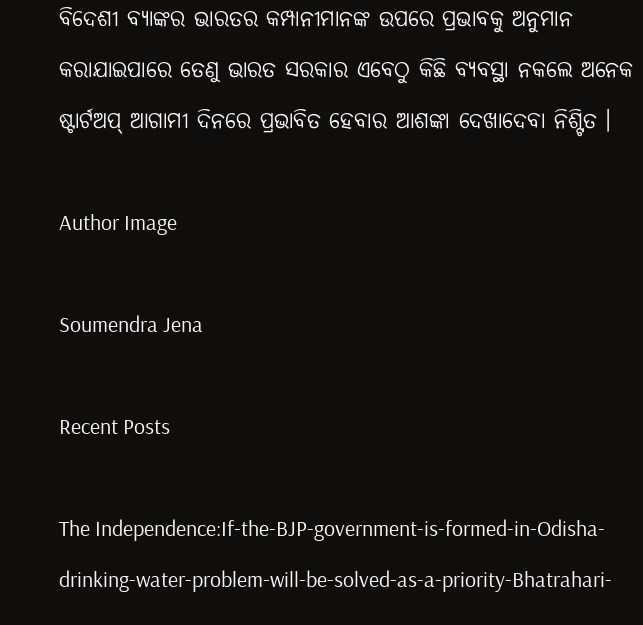ବିଦେଶୀ ବ୍ୟାଙ୍କର ଭାରତର କମ୍ପାନୀମାନଙ୍କ ଉପରେ ପ୍ରଭାବକୁ ଅନୁମାନ କରାଯାଇପାରେ ତେଣୁ ଭାରତ ସରକାର ଏବେଠୁ କିଛି ବ୍ୟବସ୍ଥା ନକଲେ ଅନେକ ଷ୍ଟାର୍ଟଅପ୍ ଆଗାମୀ ଦିନରେ ପ୍ରଭାବିତ ହେବାର ଆଶଙ୍କା ଦେଖାଦେବା ନିଶ୍ଟିତ ।

Author Image

Soumendra Jena

Recent Posts

The Independence:If-the-BJP-government-is-formed-in-Odisha-drinking-water-problem-will-be-solved-as-a-priority-Bhatrahari-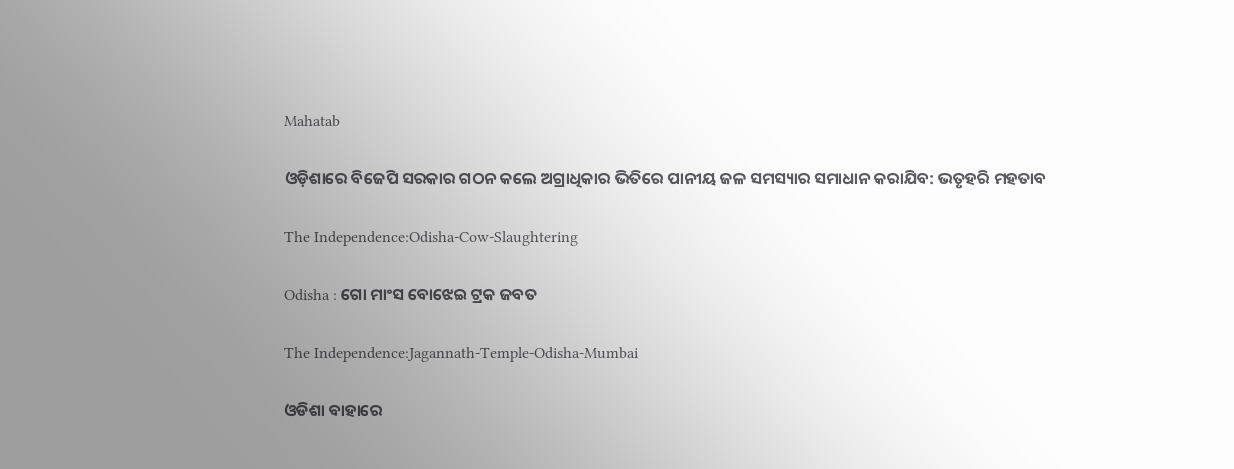Mahatab

ଓଡ଼ିଶାରେ ବିଜେପି ସରକାର ଗଠନ କଲେ ଅଗ୍ରାଧିକାର ଭିତିରେ ପାନୀୟ ଜଳ ସମସ୍ୟାର ସମାଧାନ କରାଯିବ: ଭତୃହରି ମହତାବ

The Independence:Odisha-Cow-Slaughtering

Odisha : ଗୋ ମାଂସ ବୋଝେଇ ଟ୍ରକ ଜବତ

The Independence:Jagannath-Temple-Odisha-Mumbai

ଓଡିଶା ବାହାରେ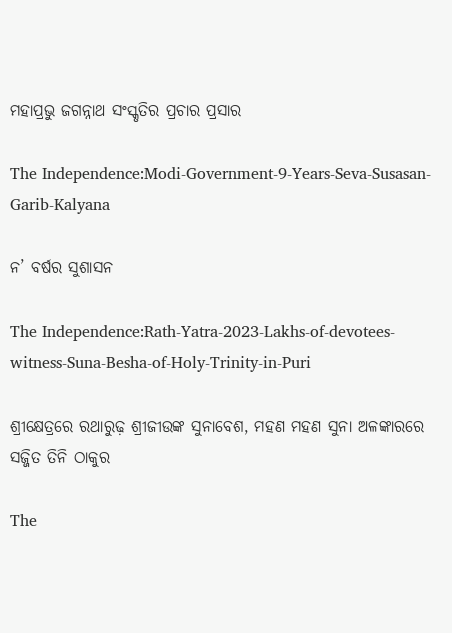ମହାପ୍ରଭୁ ଜଗନ୍ନାଥ ସଂସ୍କୃତିର ପ୍ରଚାର ପ୍ରସାର

The Independence:Modi-Government-9-Years-Seva-Susasan-Garib-Kalyana

ନ’ ବର୍ଷର ସୁଶାସନ

The Independence:Rath-Yatra-2023-Lakhs-of-devotees-witness-Suna-Besha-of-Holy-Trinity-in-Puri

ଶ୍ରୀକ୍ଷେତ୍ରରେ ରଥାରୁଢ଼ ଶ୍ରୀଜୀଉଙ୍କ ସୁନାବେଶ, ମହଣ ମହଣ ସୁନା ଅଳଙ୍କାରରେ ସଜ୍ଜିତ ତିନି ଠାକୁର

The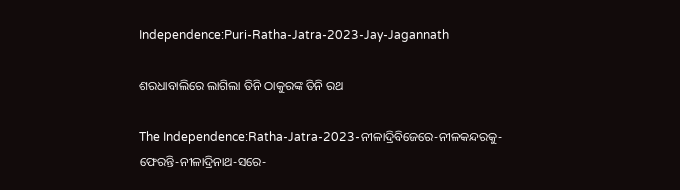Independence:Puri-Ratha-Jatra-2023-Jay-Jagannath

ଶରଧାବାଲିରେ ଲାଗିଲା ତିନି ଠାକୁରଙ୍କ ତିନି ରଥ

The Independence:Ratha-Jatra-2023-ନୀଳାଦ୍ରିବିଜେରେ-ନୀଳକନ୍ଦରକୁ-ଫେରନ୍ତି-ନୀଳାଦ୍ରିନାଥ-ସରେ-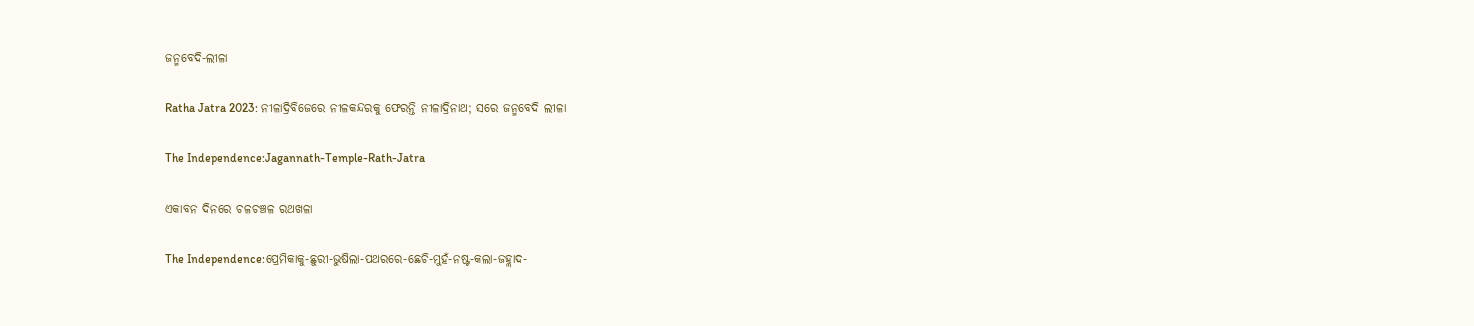ଜନ୍ମବେଦି-ଲୀଳା

Ratha Jatra 2023: ନୀଳାଦ୍ରିବିଜେରେ ନୀଳକନ୍ଦରକୁ ଫେରନ୍ତି ନୀଳାଦ୍ରିନାଥ; ସରେ ଜନ୍ମବେଦି ଲୀଳା

The Independence:Jagannath-Temple-Rath-Jatra

ଏକାବନ ଦିନରେ ଚଳଚଞ୍ଚଳ ରଥଖଳା

The Independence:ପ୍ରେମିକାକୁ-ଛୁରୀ-ଭୁଷିଲା-ପଥରରେ-ଛେଚି-ମୁହଁ-ନଷ୍ଟ-କଲା-ଜହ୍ଲାଦ-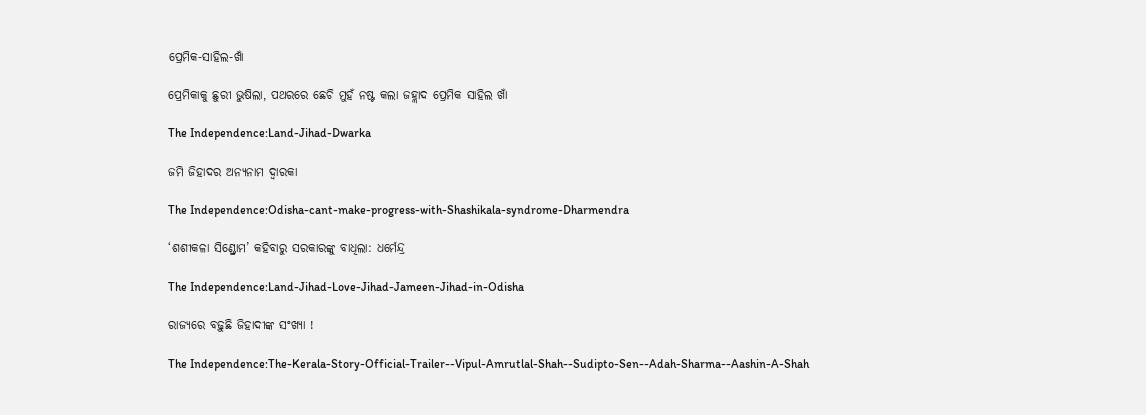ପ୍ରେମିକ-ସାହିଲ-ଖାଁ

ପ୍ରେମିକାକୁ ଛୁରୀ ଭୁଷିଲା, ପଥରରେ ଛେଚି ମୁହଁ ନଷ୍ଟ କଲା ଜହ୍ଲାଦ ପ୍ରେମିକ ସାହିଲ ଖାଁ

The Independence:Land-Jihad-Dwarka

ଜମି ଜିହାଦର ଅନ୍ୟନାମ ଦ୍ୱାରକା

The Independence:Odisha-cant-make-progress-with-Shashikala-syndrome-Dharmendra

‘ଶଶୀକଳା ସିଣ୍ଡ୍ରୋମ’ କହିବାରୁ ସରକାରଙ୍କୁ ବାଧିଲା: ଧର୍ମେନ୍ଦ୍ର

The Independence:Land-Jihad-Love-Jihad-Jameen-Jihad-in-Odisha

ରାଜ୍ୟରେ ବଢ଼ୁଛି ଜିହାଦୀଙ୍କ ସଂଖ୍ୟା !

The Independence:The-Kerala-Story-Official-Trailer--Vipul-Amrutlal-Shah--Sudipto-Sen--Adah-Sharma--Aashin-A-Shah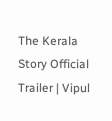The Kerala Story Official Trailer | Vipul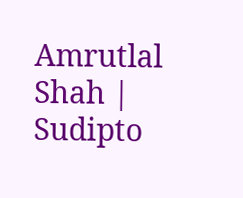Amrutlal Shah | Sudipto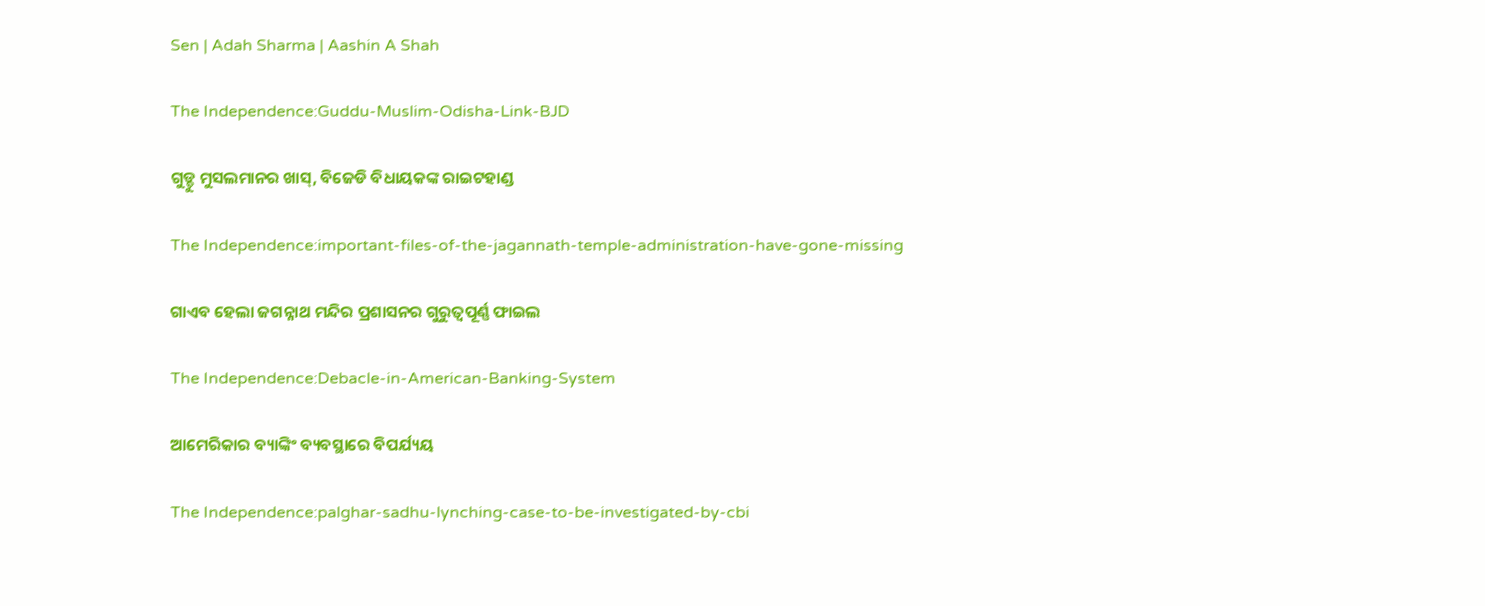Sen | Adah Sharma | Aashin A Shah

The Independence:Guddu-Muslim-Odisha-Link-BJD

ଗୁଡ୍ଡୁ ମୁସଲମାନର ଖାସ୍, ବିଜେଡି ବିଧାୟକଙ୍କ ରାଇଟହାଣ୍ଡ

The Independence:important-files-of-the-jagannath-temple-administration-have-gone-missing

ଗାଏବ ହେଲା ଜଗନ୍ନାଥ ମନ୍ଦିର ପ୍ରଶାସନର ଗୁରୁତ୍ଵପୂର୍ଣ୍ଣ ଫାଇଲ

The Independence:Debacle-in-American-Banking-System

ଆମେରିକାର ବ୍ୟାଙ୍କିଂ ବ୍ୟବସ୍ଥାରେ ବିପର୍ଯ୍ୟୟ

The Independence:palghar-sadhu-lynching-case-to-be-investigated-by-cbi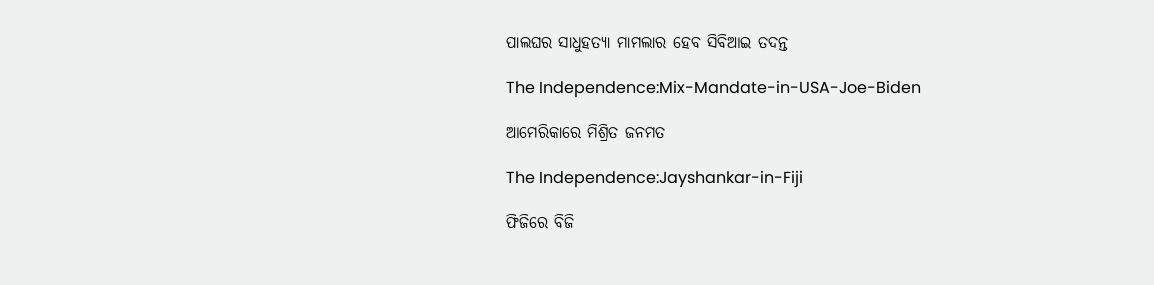ପାଲଘର ସାଧୁହତ୍ୟା ମାମଲାର ହେବ ସିବିଆଇ ତଦନ୍ତ

The Independence:Mix-Mandate-in-USA-Joe-Biden

ଆମେରିକାରେ ମିଶ୍ରିତ ଜନମତ

The Independence:Jayshankar-in-Fiji

ଫିଜିରେ ବିଜି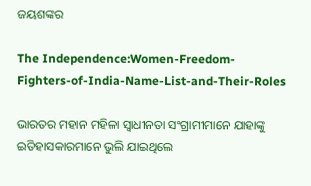ଜୟଶଙ୍କର

The Independence:Women-Freedom-Fighters-of-India-Name-List-and-Their-Roles

ଭାରତର ମହାନ ମହିଳା ସ୍ୱାଧୀନତା ସଂଗ୍ରାମୀମାନେ ଯାହାଙ୍କୁ ଇତିହାସକାରମାନେ ଭୁଲି ଯାଇଥିଲେ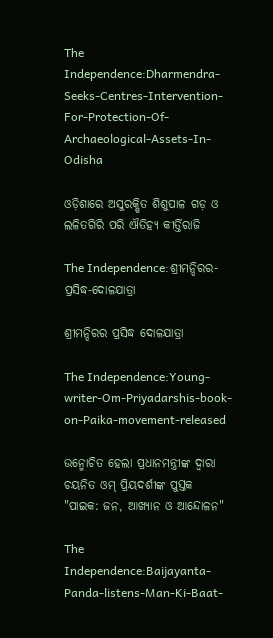The Independence:Dharmendra-Seeks-Centres-Intervention-For-Protection-Of-Archaeological-Assets-In-Odisha

ଓଡ଼ିଶାରେ ଅସୁରକ୍ଷିତ ଶିଶୁପାଳ ଗଡ଼ ଓ ଲଳିତଗିରି ପରି ଐତିହ୍ୟ କୀର୍ତ୍ତିରାଜି

The Independence:ଶ୍ରୀମନ୍ଦିରର-ପ୍ରସିଦ୍ଧ-ଦୋଳଯାତ୍ରା

ଶ୍ରୀମନ୍ଦିରର ପ୍ରସିଦ୍ଧ ଦୋଳଯାତ୍ରା

The Independence:Young-writer-Om-Priyadarshis-book-on-Paika-movement-released

ଉନ୍ମୋଚିତ ହେଲା ପ୍ରଧାନମନ୍ତ୍ରୀଙ୍କ ଦ୍ୱାରା ଚୟନିତ ଓମ୍ ପ୍ରିୟଦର୍ଶୀଙ୍କ ପୁସ୍ତକ "ପାଇକ: ଜନ, ଆଖ୍ୟାନ ଓ ଆନ୍ଦୋଳନ"

The Independence:Baijayanta-Panda-listens-Man-Ki-Baat-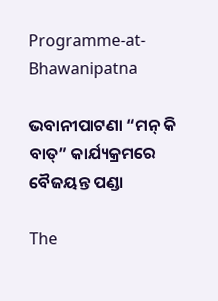Programme-at-Bhawanipatna

ଭବାନୀପାଟଣା “ମନ୍‌ କି ବାତ୍‌” କାର୍ଯ୍ୟକ୍ରମରେ ବୈଜୟନ୍ତ ପଣ୍ଡା

The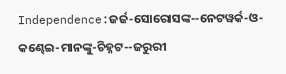Independence:ଜର୍ଜ-ସୋରୋସଙ୍କ--ନେଟୱର୍କ-ଓ-କଣ୍ଢେଇ-ମାନଙ୍କୁ-ଚିହ୍ନଟ--ଜରୁରୀ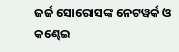ଜର୍ଜ ସୋରୋସଙ୍କ ନେଟୱର୍କ ଓ କଣ୍ଢେଇ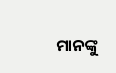ମାନଙ୍କୁ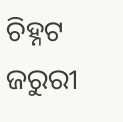ଚିହ୍ନଟ ଜରୁରୀ